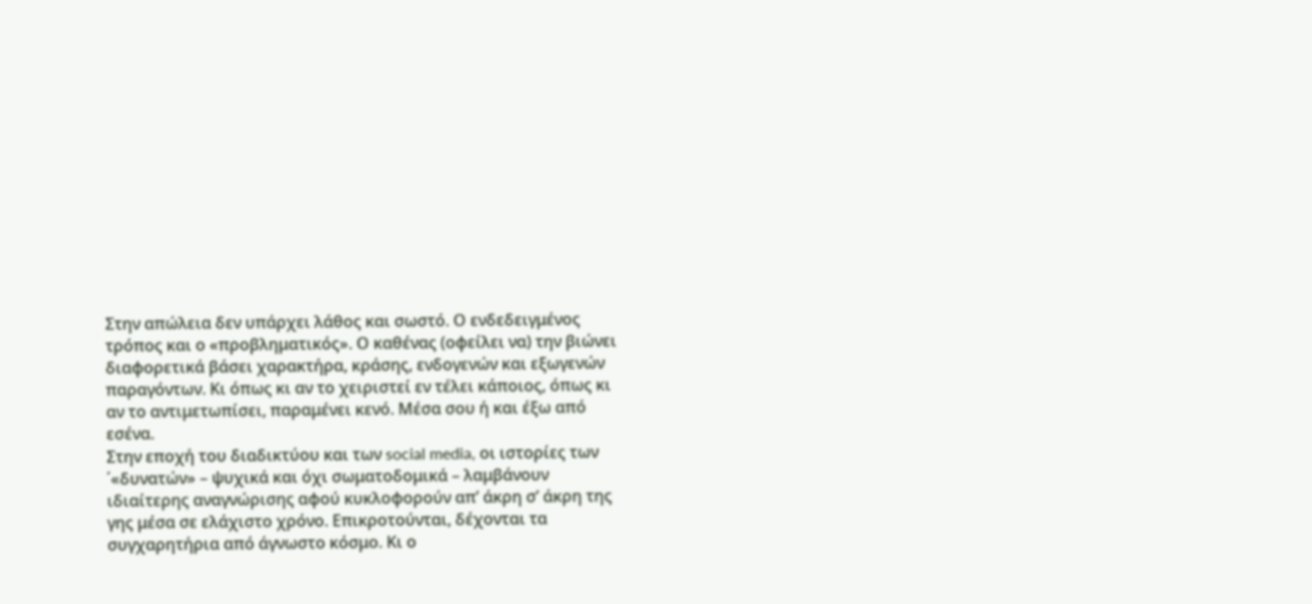Στην απώλεια δεν υπάρχει λάθος και σωστό. Ο ενδεδειγμένος τρόπος και ο «προβληματικός». Ο καθένας (οφείλει να) την βιώνει διαφορετικά βάσει χαρακτήρα, κράσης, ενδογενών και εξωγενών παραγόντων. Κι όπως κι αν το χειριστεί εν τέλει κάποιος, όπως κι αν το αντιμετωπίσει, παραμένει κενό. Μέσα σου ή και έξω από εσένα.
Στην εποχή του διαδικτύου και των social media, οι ιστορίες των ΄«δυνατών» – ψυχικά και όχι σωματοδομικά – λαμβάνουν ιδιαίτερης αναγνώρισης αφού κυκλοφορούν απ’ άκρη σ’ άκρη της γης μέσα σε ελάχιστο χρόνο. Επικροτούνται, δέχονται τα συγχαρητήρια από άγνωστο κόσμο. Κι ο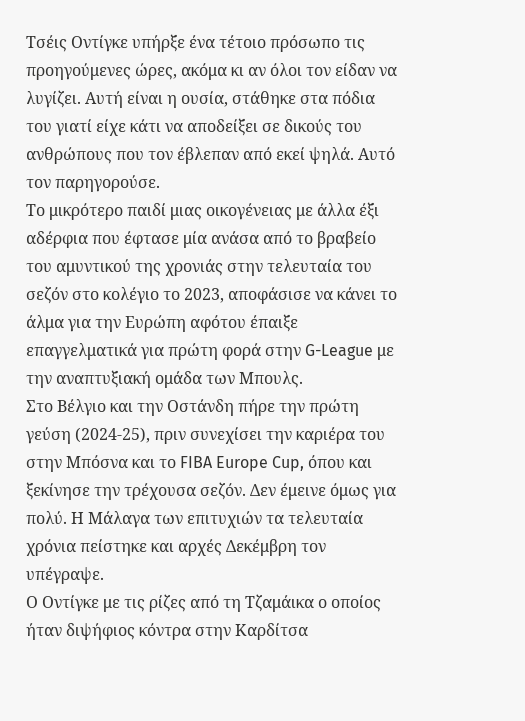Τσέις Οντίγκε υπήρξε ένα τέτοιο πρόσωπο τις προηγούμενες ώρες, ακόμα κι αν όλοι τον είδαν να λυγίζει. Αυτή είναι η ουσία, στάθηκε στα πόδια του γιατί είχε κάτι να αποδείξει σε δικούς του ανθρώπους που τον έβλεπαν από εκεί ψηλά. Αυτό τον παρηγορούσε.
Το μικρότερο παιδί μιας οικογένειας με άλλα έξι αδέρφια που έφτασε μία ανάσα από το βραβείο του αμυντικού της χρονιάς στην τελευταία του σεζόν στο κολέγιο το 2023, αποφάσισε να κάνει το άλμα για την Ευρώπη αφότου έπαιξε επαγγελματικά για πρώτη φορά στην G-League με την αναπτυξιακή ομάδα των Μπουλς.
Στο Βέλγιο και την Οστάνδη πήρε την πρώτη γεύση (2024-25), πριν συνεχίσει την καριέρα του στην Μπόσνα και το FIBA Europe Cup, όπου και ξεκίνησε την τρέχουσα σεζόν. Δεν έμεινε όμως για πολύ. Η Μάλαγα των επιτυχιών τα τελευταία χρόνια πείστηκε και αρχές Δεκέμβρη τον υπέγραψε.
Ο Οντίγκε με τις ρίζες από τη Τζαμάικα ο οποίος ήταν διψήφιος κόντρα στην Καρδίτσα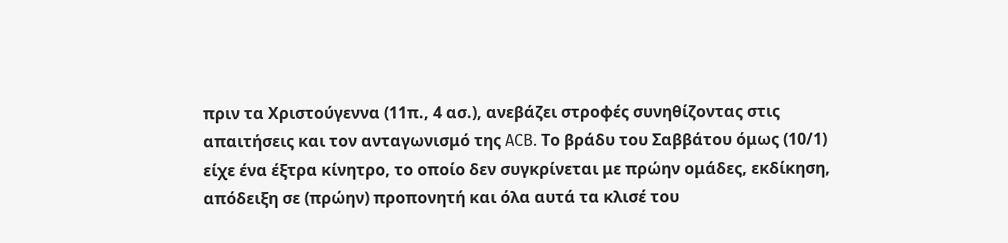πριν τα Χριστούγεννα (11π., 4 ασ.), ανεβάζει στροφές συνηθίζοντας στις απαιτήσεις και τον ανταγωνισμό της ACB. Το βράδυ του Σαββάτου όμως (10/1) είχε ένα έξτρα κίνητρο, το οποίο δεν συγκρίνεται με πρώην ομάδες, εκδίκηση, απόδειξη σε (πρώην) προπονητή και όλα αυτά τα κλισέ του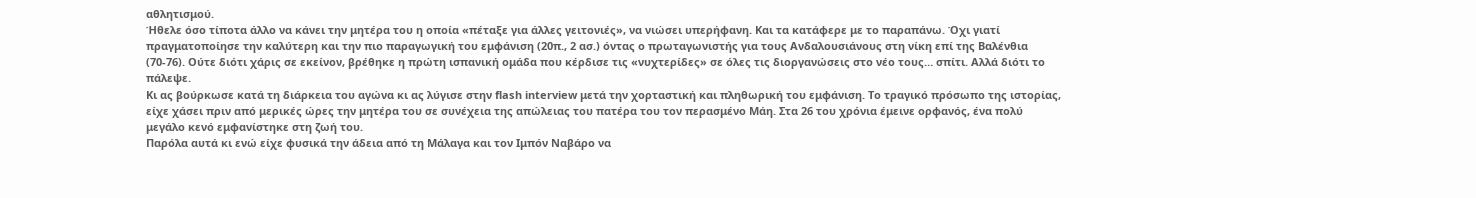αθλητισμού.
Ήθελε όσο τίποτα άλλο να κάνει την μητέρα του η οποία «πέταξε για άλλες γειτονιές», να νιώσει υπερήφανη. Και τα κατάφερε με το παραπάνω. Όχι γιατί πραγματοποίησε την καλύτερη και την πιο παραγωγική του εμφάνιση (20π., 2 ασ.) όντας ο πρωταγωνιστής για τους Ανδαλουσιάνους στη νίκη επί της Βαλένθια (70-76). Ούτε διότι χάρις σε εκείνον, βρέθηκε η πρώτη ισπανική ομάδα που κέρδισε τις «νυχτερίδες» σε όλες τις διοργανώσεις στο νέο τους… σπίτι. Αλλά διότι το πάλεψε.
Κι ας βούρκωσε κατά τη διάρκεια του αγώνα κι ας λύγισε στην flash interview μετά την χορταστική και πληθωρική του εμφάνιση. Το τραγικό πρόσωπο της ιστορίας, είχε χάσει πριν από μερικές ώρες την μητέρα του σε συνέχεια της απώλειας του πατέρα του τον περασμένο Μάη. Στα 26 του χρόνια έμεινε ορφανός, ένα πολύ μεγάλο κενό εμφανίστηκε στη ζωή του.
Παρόλα αυτά κι ενώ είχε φυσικά την άδεια από τη Μάλαγα και τον Ιμπόν Ναβάρο να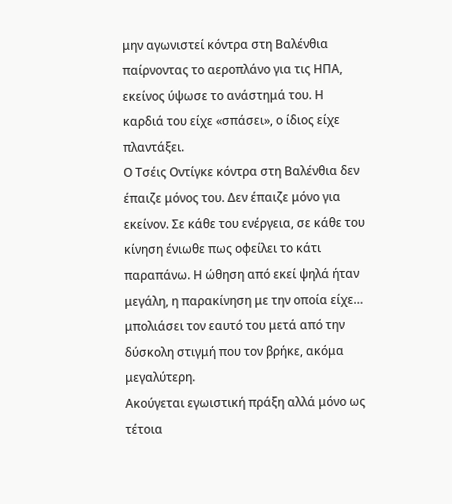μην αγωνιστεί κόντρα στη Βαλένθια παίρνοντας το αεροπλάνο για τις ΗΠΑ, εκείνος ύψωσε το ανάστημά του. Η καρδιά του είχε «σπάσει», ο ίδιος είχε πλαντάξει.
Ο Τσέις Οντίγκε κόντρα στη Βαλένθια δεν έπαιζε μόνος του. Δεν έπαιζε μόνο για εκείνον. Σε κάθε του ενέργεια, σε κάθε του κίνηση ένιωθε πως οφείλει το κάτι παραπάνω. Η ώθηση από εκεί ψηλά ήταν μεγάλη, η παρακίνηση με την οποία είχε… μπολιάσει τον εαυτό του μετά από την δύσκολη στιγμή που τον βρήκε, ακόμα μεγαλύτερη.
Ακούγεται εγωιστική πράξη αλλά μόνο ως τέτοια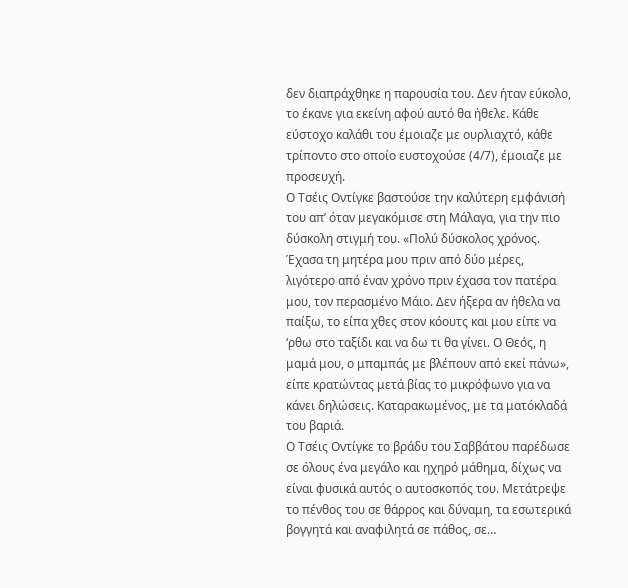δεν διαπράχθηκε η παρουσία του. Δεν ήταν εύκολο, το έκανε για εκείνη αφού αυτό θα ήθελε. Κάθε εύστοχο καλάθι του έμοιαζε με ουρλιαχτό, κάθε τρίποντο στο οποίο ευστοχούσε (4/7), έμοιαζε με προσευχή.
Ο Τσέις Οντίγκε βαστούσε την καλύτερη εμφάνισή του απ’ όταν μεγακόμισε στη Μάλαγα, για την πιο δύσκολη στιγμή του. «Πολύ δύσκολος χρόνος. Έχασα τη μητέρα μου πριν από δύο μέρες, λιγότερο από έναν χρόνο πριν έχασα τον πατέρα μου, τον περασμένο Μάιο. Δεν ήξερα αν ήθελα να παίξω, το είπα χθες στον κόουτς και μου είπε να ‘ρθω στο ταξίδι και να δω τι θα γίνει. Ο Θεός, η μαμά μου, ο μπαμπάς με βλέπουν από εκεί πάνω», είπε κρατώντας μετά βίας το μικρόφωνο για να κάνει δηλώσεις. Καταρακωμένος, με τα ματόκλαδά του βαριά.
Ο Τσέις Οντίγκε το βράδυ του Σαββάτου παρέδωσε σε όλους ένα μεγάλο και ηχηρό μάθημα, δίχως να είναι φυσικά αυτός ο αυτοσκοπός του. Μετάτρεψε το πένθος του σε θάρρος και δύναμη, τα εσωτερικά βογγητά και αναφιλητά σε πάθος, σε…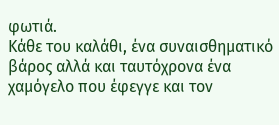φωτιά.
Κάθε του καλάθι, ένα συναισθηματικό βάρος αλλά και ταυτόχρονα ένα χαμόγελο που έφεγγε και τον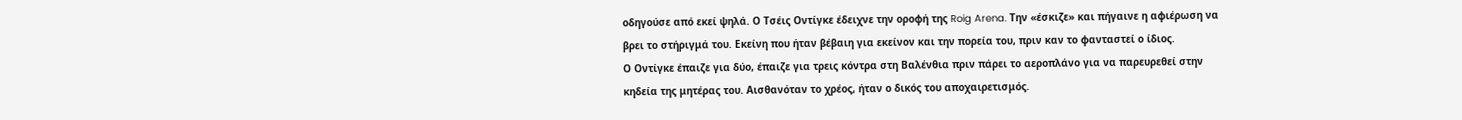οδηγούσε από εκεί ψηλά. Ο Τσέις Οντίγκε έδειχνε την οροφή της Roig Arena. Την «έσκιζε» και πήγαινε η αφιέρωση να βρει το στήριγμά του. Εκείνη που ήταν βέβαιη για εκείνον και την πορεία του, πριν καν το φανταστεί ο ίδιος.
Ο Οντίγκε έπαιζε για δύο, έπαιζε για τρεις κόντρα στη Βαλένθια πριν πάρει το αεροπλάνο για να παρευρεθεί στην κηδεία της μητέρας του. Αισθανόταν το χρέος, ήταν ο δικός του αποχαιρετισμός.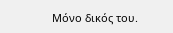Μόνο δικός του.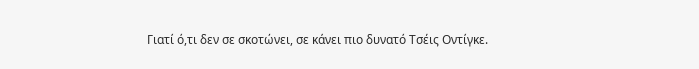Γιατί ό,τι δεν σε σκοτώνει, σε κάνει πιο δυνατό Τσέις Οντίγκε.